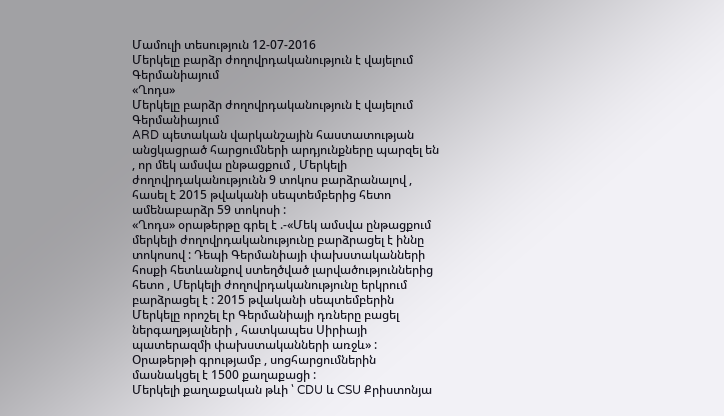Մամուլի տեսություն 12-07-2016
Մերկելը բարձր ժողովրդականություն է վայելում Գերմանիայում
«Ղոդս»
Մերկելը բարձր ժողովրդականություն է վայելում Գերմանիայում
ARD պետական վարկանշային հաստատության անցկացրած հարցումների արդյունքները պարզել են , որ մեկ ամսվա ընթացքում , Մերկելի ժողովրդականությունն 9 տոկոս բարձրանալով , հասել է 2015 թվականի սեպտեմբերից հետո ամենաբարձր 59 տոկոսի :
«Ղոդս» օրաթերթը գրել է .-«Մեկ ամսվա ընթացքում մերկելի ժողովրդականությունը բարձրացել է իննը տոկոսով : Դեպի Գերմանիայի փախստականների հոսքի հետևանքով ստեղծված լարվածություններից հետո , Մերկելի ժողովրդականությունը երկրում բարձրացել է : 2015 թվականի սեպտեմբերին Մերկելը որոշել էր Գերմանիայի դռները բացել ներգաղթյալների , հատկապես Սիրիայի պատերազմի փախստականների առջև» :
Օրաթերթի գրությամբ , սոցհարցումներին մասնակցել է 1500 քաղաքացի :
Մերկելի քաղաքական թևի ՝ CDU և CSU Քրիստոնյա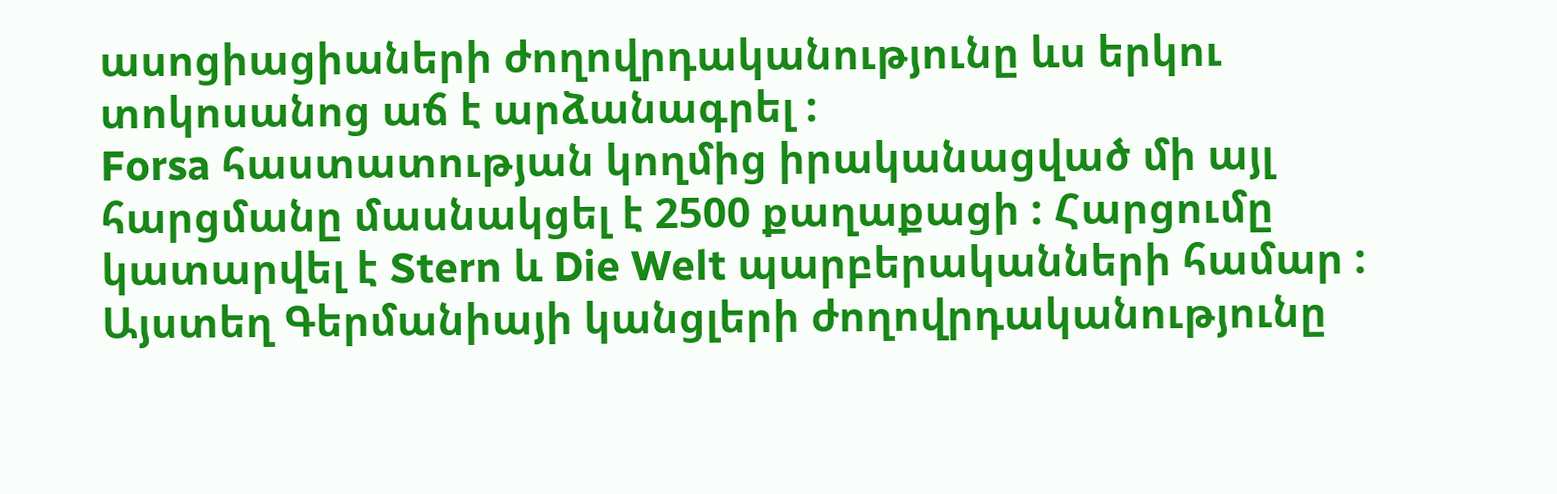ասոցիացիաների ժողովրդականությունը ևս երկու տոկոսանոց աճ է արձանագրել :
Forsa հաստատության կողմից իրականացված մի այլ հարցմանը մասնակցել է 2500 քաղաքացի : Հարցումը կատարվել է Stern և Die Welt պարբերականների համար : Այստեղ Գերմանիայի կանցլերի ժողովրդականությունը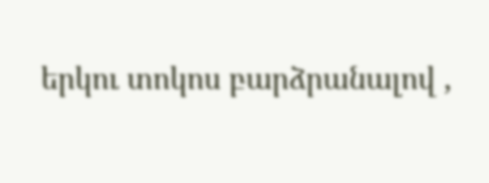երկու տոկոս բարձրանալով ,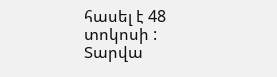հասել է 48 տոկոսի :
Տարվա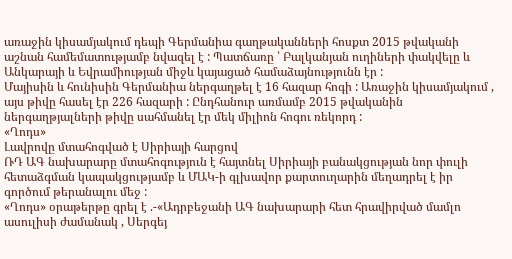առաջին կիսամյակում դեպի Գերմանիա գաղթականների հոսքտ 2015 թվականի աշնան համեմատությամբ նվազել է : Պատճառը ՝ Բալկանյան ուղիների փակվելը և Անկարայի և Եվրամիության միջև կայացած համաձայնությունն էր :
Մայիսին և հունիսին Գերմանիա ներգաղթել է 16 հազար հոգի : Առաջին կիսամյակում , այս թիվը հասել էր 226 հազարի : Ընդհանուր առմամբ 2015 թվականին ներգաղթյալների թիվը սահմանել էր մեկ միլիոն հոգու ռեկորդ :
«Ղոդս»
Լավրովը մտահոգված է Սիրիայի հարցով
ՌԴ ԱԳ նախարարը մտահոգություն է հայտնել Սիրիայի բանակցության նոր փուլի հետաձգման կապակցությամբ և ՄԱԿ-ի գլխավոր քարտուղարին մեղադրել է իր գործում թերանալու մեջ :
«Ղոդս» օրաթերթը գրել է .-«Ադրբեջանի ԱԳ նախարարի հետ հրավիրված մամլո ասուլիսի ժամանակ , Սերգեյ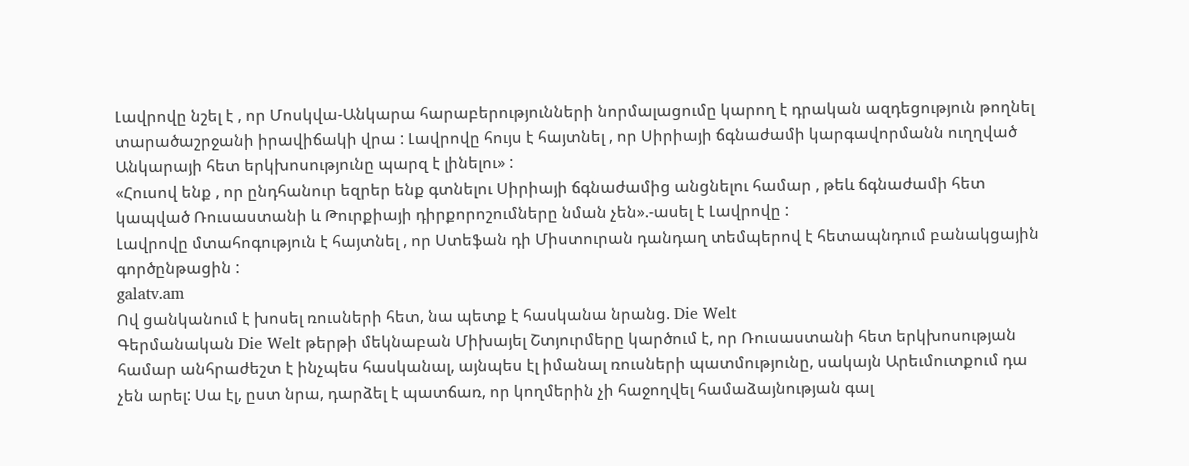Լավրովը նշել է , որ Մոսկվա-Անկարա հարաբերությունների նորմալացումը կարող է դրական ազդեցություն թողնել տարածաշրջանի իրավիճակի վրա : Լավրովը հույս է հայտնել , որ Սիրիայի ճգնաժամի կարգավորմանն ուղղված Անկարայի հետ երկխոսությունը պարզ է լինելու» :
«Հուսով ենք , որ ընդհանուր եզրեր ենք գտնելու Սիրիայի ճգնաժամից անցնելու համար , թեև ճգնաժամի հետ կապված Ռուսաստանի և Թուրքիայի դիրքորոշումները նման չեն».-ասել է Լավրովը :
Լավրովը մտահոգություն է հայտնել , որ Ստեֆան դի Միստուրան դանդաղ տեմպերով է հետապնդում բանակցային գործընթացին :
galatv.am
Ով ցանկանում է խոսել ռուսների հետ, նա պետք է հասկանա նրանց. Die Welt
Գերմանական Die Welt թերթի մեկնաբան Միխայել Շտյուրմերը կարծում է, որ Ռուսաստանի հետ երկխոսության համար անհրաժեշտ է ինչպես հասկանալ, այնպես էլ իմանալ ռուսների պատմությունը, սակայն Արեւմուտքում դա չեն արել: Սա էլ, ըստ նրա, դարձել է պատճառ, որ կողմերին չի հաջողվել համաձայնության գալ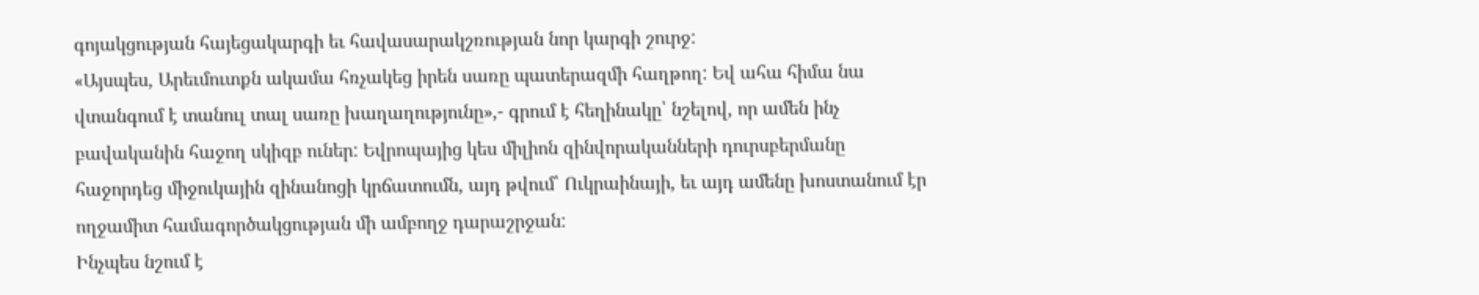գոյակցության հայեցակարգի եւ հավասարակշռության նոր կարգի շուրջ:
«Այսպես, Արեւմուտքն ակամա հռչակեց իրեն սառը պատերազմի հաղթող: Եվ ահա հիմա նա վտանգում է տանուլ տալ սառը խաղաղությունը»,- գրում է հեղինակը՝ նշելով, որ ամեն ինչ բավականին հաջող սկիզբ ուներ: Եվրոպայից կես միլիոն զինվորականների դուրսբերմանը հաջորդեց միջուկային զինանոցի կրճատումն, այդ թվում՝ Ուկրաինայի, եւ այդ ամենը խոստանում էր ողջամիտ համագործակցության մի ամբողջ դարաշրջան:
Ինչպես նշում է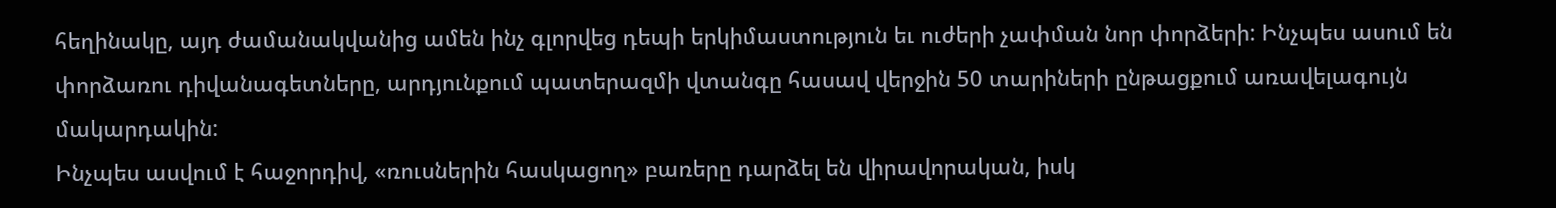հեղինակը, այդ ժամանակվանից ամեն ինչ գլորվեց դեպի երկիմաստություն եւ ուժերի չափման նոր փորձերի: Ինչպես ասում են փորձառու դիվանագետները, արդյունքում պատերազմի վտանգը հասավ վերջին 50 տարիների ընթացքում առավելագույն մակարդակին:
Ինչպես ասվում է հաջորդիվ, «ռուսներին հասկացող» բառերը դարձել են վիրավորական, իսկ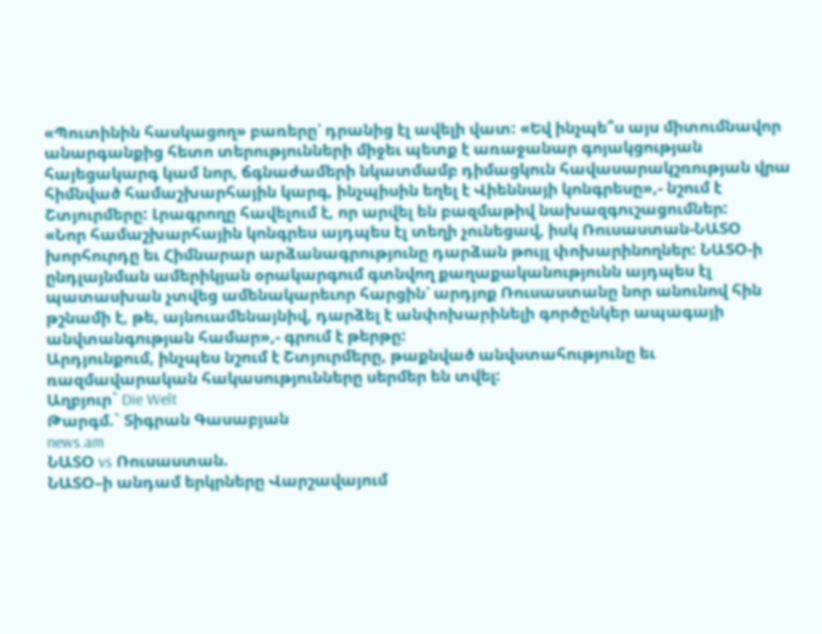«Պուտինին հասկացող» բառերը՝ դրանից էլ ավելի վատ: «Եվ ինչպե՞ս այս միտումնավոր անարգանքից հետո տերությունների միջեւ պետք է առաջանար գոյակցության հայեցակարգ կամ նոր, ճգնաժամերի նկատմամբ դիմացկուն հավասարակշռության վրա հիմնված համաշխարհային կարգ, ինչպիսին եղել է Վիեննայի կոնգրեսը»,- նշում է Շտյուրմերը: Լրագրողը հավելում է, որ արվել են բազմաթիվ նախազգուշացումներ:
«Նոր համաշխարհային կոնգրես այդպես էլ տեղի չունեցավ, իսկ Ռուսաստան-ՆԱՏՕ խորհուրդը եւ Հիմնարար արձանագրությունը դարձան թույլ փոխարինողներ: ՆԱՏՕ-ի ընդլայնման ամերիկյան օրակարգում գտնվող քաղաքականությունն այդպես էլ պատասխան չտվեց ամենակարեւոր հարցին՝ արդյոք Ռուսաստանը նոր անունով հին թշնամի է, թե, այնուամենայնիվ, դարձել է անփոխարինելի գործընկեր ապագայի անվտանգության համար»,- գրում է թերթը:
Արդյունքում, ինչպես նշում է Շտյուրմերը, թաքնված անվստահությունը եւ ռազմավարական հակասությունները սերմեր են տվել:
Աղբյուր` Die Welt
Թարգմ.` Տիգրան Գասաբյան
news.am
ՆԱՏՕ vs Ռուսաստան.
ՆԱՏՕ–ի անդամ երկրները Վարշավայում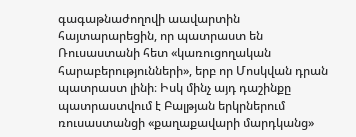գագաթնաժողովի աավարտին հայտարարեցին, որ պատրաստ են Ռուսաստանի հետ «կառուցողական հարաբերությունների», երբ որ Մոսկվան դրան պատրաստ լինի։ Իսկ մինչ այդ դաշինքը պատրաստվում է Բալթյան երկրներում ռուսաստանցի «քաղաքավարի մարդկանց»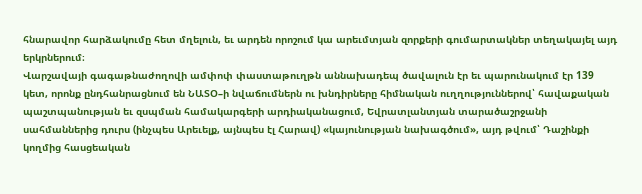հնարավոր հարձակումը հետ մղելուն, եւ արդեն որոշում կա արեւմտյան զորքերի գումարտակներ տեղակայել այդ երկրներում։
Վարշավայի գագաթնաժողովի ամփոփ փաստաթուղթն աննախադեպ ծավալուն էր եւ պարունակում էր 139 կետ, որոնք ընդհանրացնում են ՆԱՏՕ–ի նվաճումներն ու խնդիրները հիմնական ուղղություններով՝ հավաքական պաշտպանության եւ զսպման համակարգերի արդիականացում, Եվրատլանտյան տարածաշրջանի սահմաններից դուրս (ինչպես Արեւելք, այնպես էլ Հարավ) «կայունության նախագծում», այդ թվում՝ Դաշինքի կողմից հասցեական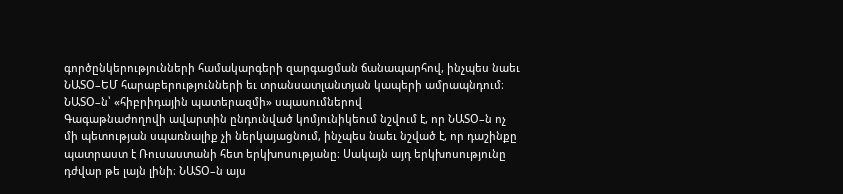գործընկերությունների համակարգերի զարգացման ճանապարհով, ինչպես նաեւ ՆԱՏՕ–ԵՄ հարաբերությունների եւ տրանսատլանտյան կապերի ամրապնդում։
ՆԱՏՕ–ն՝ «հիբրիդային պատերազմի» սպասումներով
Գագաթնաժողովի ավարտին ընդունված կոմյունիկեում նշվում է, որ ՆԱՏՕ–ն ոչ մի պետության սպառնալիք չի ներկայացնում, ինչպես նաեւ նշված է, որ դաշինքը պատրաստ է Ռուսաստանի հետ երկխոսությանը։ Սակայն այդ երկխոսությունը դժվար թե լայն լինի։ ՆԱՏՕ–ն այս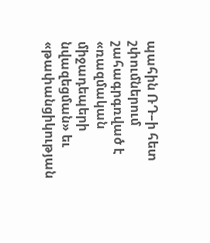պահին ՌԴ–ի հետ շփումներում շահագրգռված է «ռազմական միջադեպերի նվազեցման» եւ «թափանցիկության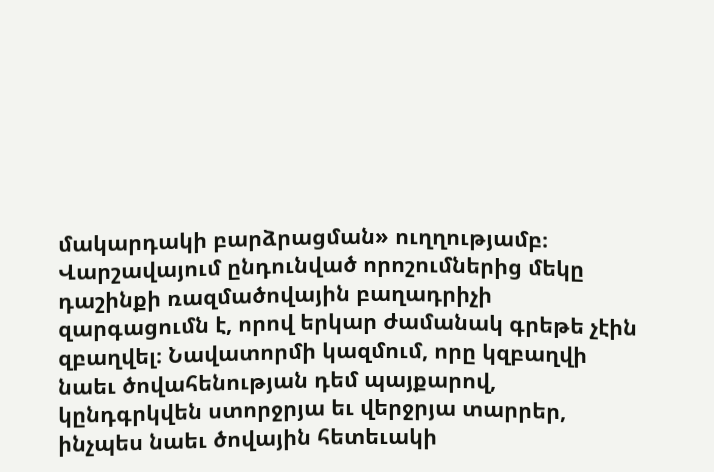մակարդակի բարձրացման» ուղղությամբ։
Վարշավայում ընդունված որոշումներից մեկը դաշինքի ռազմածովային բաղադրիչի զարգացումն է, որով երկար ժամանակ գրեթե չէին զբաղվել։ Նավատորմի կազմում, որը կզբաղվի նաեւ ծովահենության դեմ պայքարով, կընդգրկվեն ստորջրյա եւ վերջրյա տարրեր, ինչպես նաեւ ծովային հետեւակի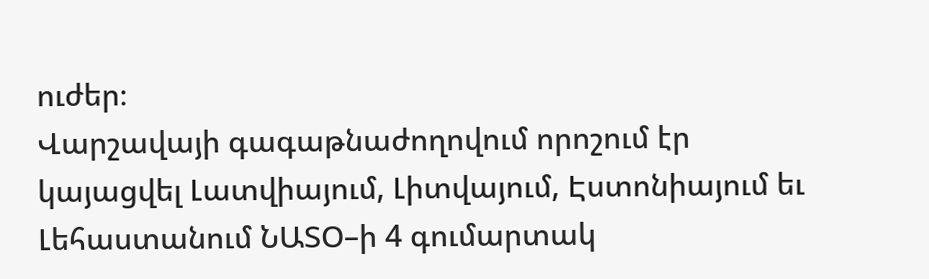ուժեր։
Վարշավայի գագաթնաժողովում որոշում էր կայացվել Լատվիայում, Լիտվայում, Էստոնիայում եւ Լեհաստանում ՆԱՏՕ–ի 4 գումարտակ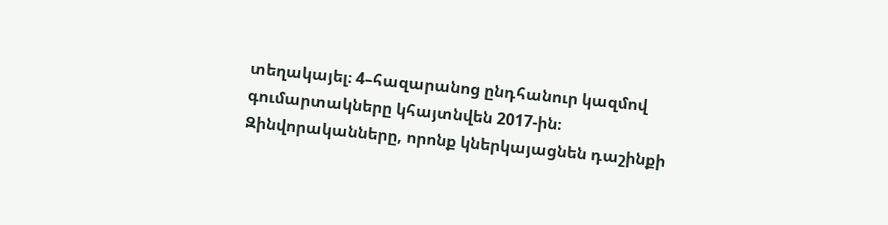տեղակայել։ 4–հազարանոց ընդհանուր կազմով գումարտակները կհայտնվեն 2017-ին։ Զինվորականները, որոնք կներկայացնեն դաշինքի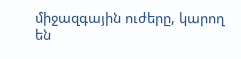միջազգային ուժերը, կարող են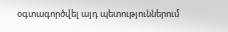օգտագործվել այդ պետություններում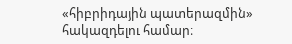«հիբրիդային պատերազմին» հակազդելու համար։